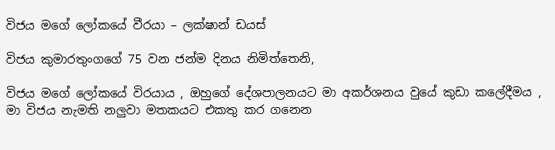විජය ම‌ගේ ලෝකයේ වීරයා – ලක්ෂාන් ඩයස්

විජය කුමාරතුංගගේ 75 වන ජන්ම දිනය නිමිත්තෙනි,

විජය මගේ ලෝකයේ විරයාය , ඔහුගේ දේශපාලනයට මා අකර්ශනය වුයේ කුඩා කලේදීමය , මා විජය නැමති නලුවා මතකයට එකතු කර ගනෙන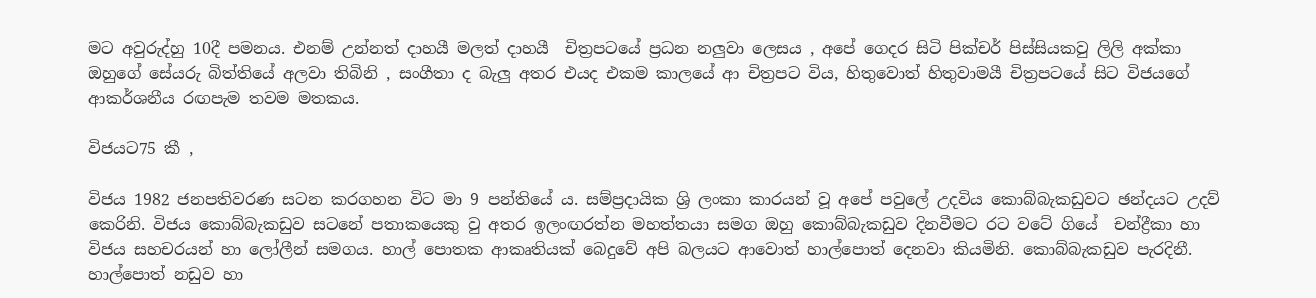මට අවුරුද්හු 10දී පමනය. එනම් උන්නත් දාහයී මලත් දාහයී  චිත්‍රපටයේ ප්‍රධන නලුවා ලෙසය , අපේ ගෙදර සිටි පික්චර් පිස්සියකවු ලිලි අක්කා ඔහුගේ සේයරු බිත්තියේ අලවා තිබිනි , සංගීතා ද බැලු අතර එයද එකම කාලයේ ආ චිත්‍රපට විය, හිතුවොත් හිතුවාමයී චිත්‍රපටයේ සිට විජයගේ ආකර්ශනීය රඟපැම තවම මතකය.

විජයට75 කී ,

විජය 1982 ජනපතිවරණ සටන කරගහන විට මා 9 පන්තියේ ය. සම්ප්‍රදායික ශ්‍රි ලංකා කාරයන් වූ අපේ පවුලේ උදවිය කොබ්බැකඩුවට ඡන්දයට උදව් කෙරිනි. විජය කොබ්බැකඩුව සටනේ පතාකයෙකු වු අතර ඉලංඟරත්න මහත්තයා සමග ඔහු කොබ්බැකඩුව දිනවීමට රට වටේ ගියේ  චන්ද්‍රීකා හා විජය සහචරයන් හා ලෝලීන් සමගය. හාල් පොතක ආකෘතියක් බෙදුවේ අපි බලයට ආවොත් හාල්පොත් දෙනවා කියමිනි. කොබ්බැකඩුව පැරදිනී. හාල්පොත් නඩුව හා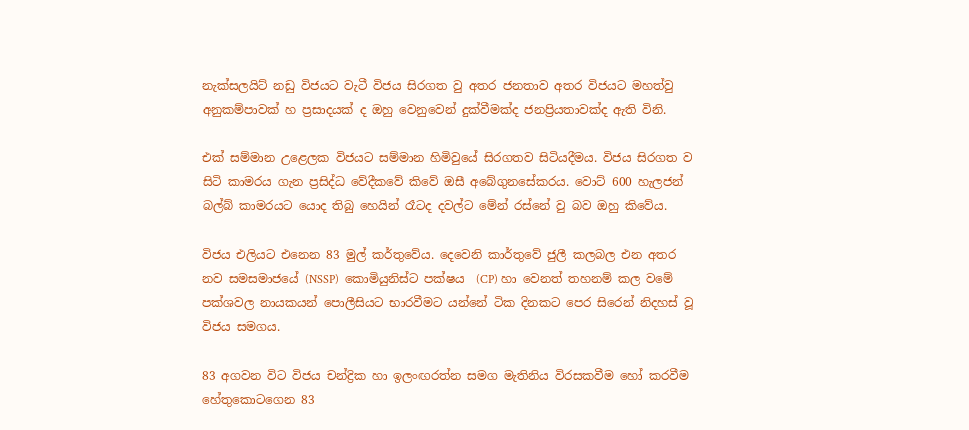නැක්සලයිට් නඩු විජයට වැටී විජය සිරගත වු අතර ජනතාව අතර විජයට මහත්වු අනුකම්පාවක් හ ප්‍රසාදයක් ද ඔහු වෙනුවෙන් දුක්වීමක්ද ජනප්‍රියතාවක්ද ඇති විනි.

එක් සම්මාන උළෙලක විජයට සම්මාන හිමිවුයේ සිරගතව සිටියදීමය. විජය සිරගත ව සිටි කාමරය ගැන ප්‍රසිද්ධ වේදීකවේ කිවේ ඔසී අබේගුනසේකරය. වොට් 600 හැලජන් බල්බ් කාමරයට යොද තිබු හෙයින් රෑටද දවල්ට මේන් රස්නේ වු බව ඔහු කිවේය.

විජය එලියට එනෙන 83 මුල් කර්තුවේය. දෙවෙනි කාර්තුවේ ජුලී කලබල එන අතර නව සමසමාජයේ (NSSP)  කොමියුනිස්ට පක්ෂය  (CP) හා වෙනත් තහනම් කල වමේ පක්ශවල නායකයන් පොලීසියට භාරවීමට යන්නේ ටික දිනකට පෙර සිරෙන් නිදහස් වූ විජය සමගය.

83 අගවන විට විජය චන්ද්‍රික හා ඉලංඟරත්න සමග මැතිනිය විරසකවීම හෝ කරවීම හේතුකොටගෙන 83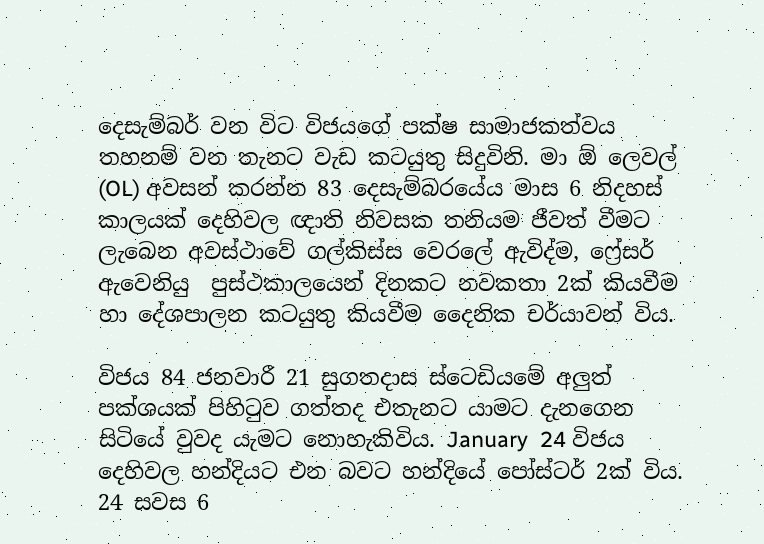දෙසැම්බර් වන විට විජයගේ පක්ෂ සාමාජකත්වය තහනම් වන තැනට වැඩ කටයුතු සිදුවිනි. මා ඕ ලෙවල් (OL) අවසන් කරන්න 83 දෙසැම්බරයේය මාස 6 නිදහස් කාලයක් දෙහිවල ඥාති නිවසක තනියම ජීවත් වීමට ලැබෙන අවස්ථාවේ ගල්කිස්ස වෙරලේ ඇවිද්ම, ෆ්‍රේසර් ඇවෙනියු  පුස්ථකාලයෙන් දිනකට නවකතා 2ක් කියවීම හා දේශපාලන කටයුතු කියවීම දෛනික චර්යාවන් විය.

විජය 84 ජනවාරී 21 සුගතදාස ස්ටෙඩියමේ අලුත් පක්ශයක් පිහිටුව ගත්තද එතැනට යාමට දැනගෙන සිටියේ වුවද යැමට නොහැකිවිය. January  24 විජය දෙහිවල හන්දියට එන බවට හන්දියේ පෝස්ටර් 2ක් විය. 24 සවස 6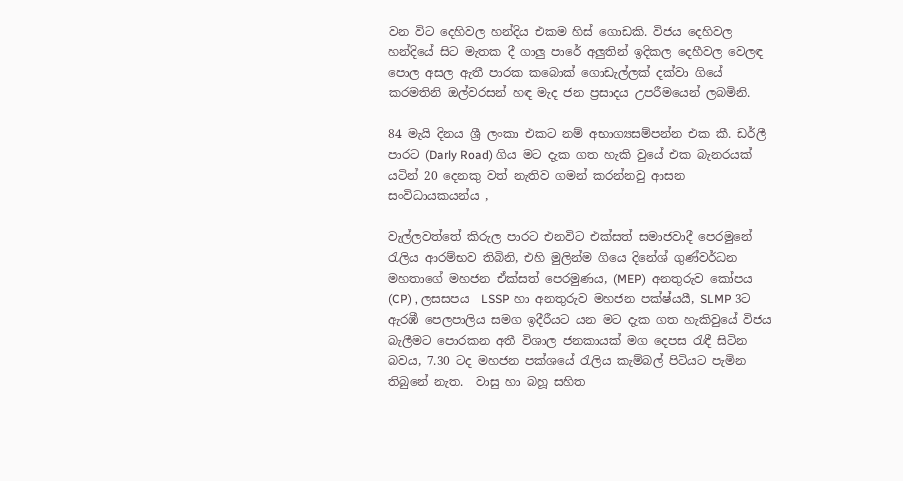වන විට දෙහිවල හන්දිය එකම හිස් ගොඩකි. විජය දෙහිවල හන්දියේ සිට මැතක දී ගාලු පාරේ අලුතින් ඉදිකල දෙහීවල වෙලඳ පොල අසල ඇතී පාරක කබොක් ගොඩැල්ලක් දක්වා ගියේ කරමතිනි ඔල්වරසන් හඳ මැද ජන ප්‍රසාදය උපරීමයෙන් ලබමිනි.

84 මැයි දිනය ශ්‍රී ලංකා එකට නම් අභාග්‍යසම්පන්න එක කී. ඩර්ලී පාරට (Darly Road) ගිය මට දැක ගත හැකි වුයේ එක බැනරයක් යටින් 20 දෙනකු වත් නැතිව ගමන් කරන්නවු ආසන සංවිධායකයන්ය ,

වැල්ලවත්තේ කිරුල පාරට එනවිට එක්සත් සමාජවාදී පෙරමුනේ රැලිය ආරම්භව තිබිනි, එහි මුලින්ම ගියෙ දිනේශ් ගුණ්වර්ධන මහතාගේ මහජන ඒක්සත් පෙරමුණය, (MEP)  අනතුරුව කෝපය (CP) , ලසසපය  LSSP හා අනතුරුව මහජන පක්ෂ්යයී, SLMP 3ට ඇරඹී පෙලපාලිය සමග ඉදීරීයට යන මට දැක ගත හැකිවුයේ විජය බැලීමට පොරකන අතී විශාල ජනකායක් මග දෙපස රැඳී සිටින බවය, 7.30 ටද මහජන පක්ශයේ රැලිය කැම්බල් පිටියට පැමින තිබුනේ නැත.  වාසු හා බහූ සහිත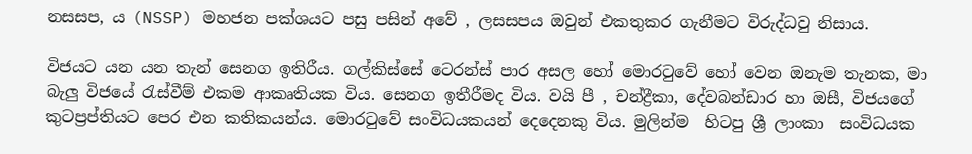නසසප, ය (NSSP) මහජන පක්ශයට පසු පසින් අවේ , ලසසපය ඔවුන් එකතුකර ගැනීමට විරුද්ධවු නිසාය.

විජයට යන යන තැන් සෙනග ඉතිරීය. ගල්කිස්සේ ටෙරන්ස් පාර අසල හෝ මොරටුවේ හෝ වෙන ඔනැම තැනක, මා බැලු විජයේ රැස්වීම් එකම ආකෘතියක විය. සෙනග ඉතීරීමද විය. වයි පී , චන්ද්‍රීකා, දේවබන්ඩාර හා ඔසී, විජයගේ කුටප්‍රප්තියට පෙර එන කතිකයන්ය. මොරටුවේ සංවිධයකයන් දෙදෙනකු විය. මුලින්ම  හිටපු ශ්‍රී ලාංකා  සංවිධයක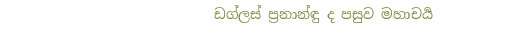ඩග්ලස් ප්‍රනාන්ඳු ද පසුව මහාචර්‍ය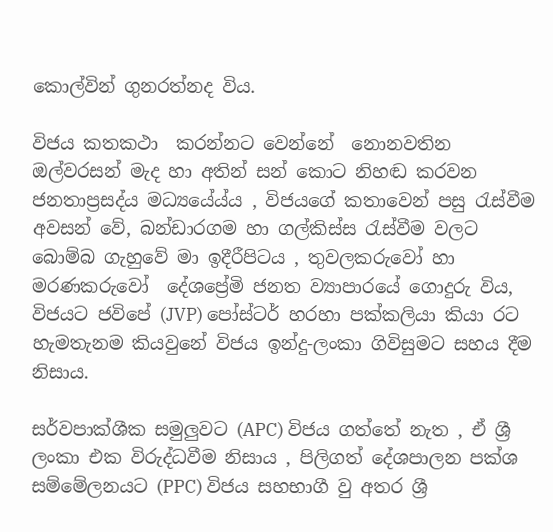කොල්වින් ගුනරත්නද විය.

විජය කතකථා  කරන්නට වෙන්නේ  නොනවතින ඔල්වරසන් මැද හා අතින් සන් කොට නිහඬ කරවන ජනතාප්‍රසද්ය මධ්‍යයේය්ය , විජයගේ කතාවෙන් පසු රැස්වීම  අවසන් වේ, බන්ඩාරගම හා ගල්කිස්ස රැස්වීම වලට බොම්බ ගැහුවේ මා ඉදීරීපිටය , තුවලකරුවෝ හා මරණකරුවෝ  දේශප්‍රේමි ජනත ව්‍යාපාරයේ ගොදුරු විය, විජයට ජවිපේ (JVP) පෝස්ටර් හරහා පක්කලියා කියා රට හැමතැනම කියවුනේ විජය ඉන්දු-ලංකා ගිවිසුමට සහය දීම නිසාය.

සර්වපාක්ශීක සමුලුවට (APC) විජය ගත්තේ නැත , ඒ ශ්‍රී ලංකා එක විරුද්ධවීම නිසාය , පිලිගත් දේශපාලන පක්ශ සම්මේලනයට (PPC) විජය සහභාගී වු අතර ශ්‍රී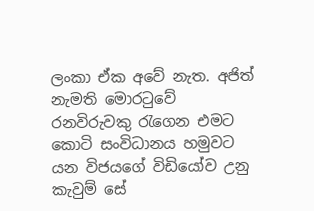ලංකා ඒක අවේ නැත. අජිත් නැමති මොරටුවේ රනවිරුවකු රැගෙන එමට කොටි සංවිධානය හමුවට යන විජයගේ විඩියෝව උනු කැවුම් සේ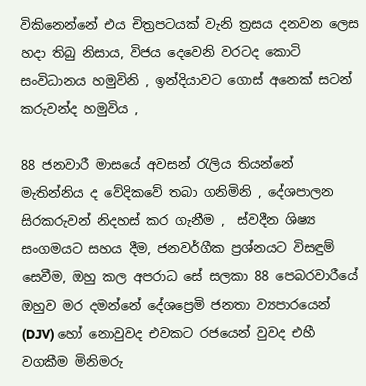විකිනෙන්නේ එය චිත්‍රපටයක් වැනි ත්‍රසය දනවන ලෙස හදා තිබු නිසාය, විජය දෙවෙනි වරටද කොටි සංවිධානය හමුවිනි , ඉන්දියාවට ගොස් අනෙක් සටන් කරුවන්ද හමුවිය ,

88 ජනවාරී මාසයේ අවසන් රැලිය තියන්නේ මැතින්නිය ද වේදිකවේ තබා ගනිමිනි , දේශපාලන සිරකරුවන් නිදහස් කර ගැනීම ,  ස්වදීන ශිෂ්‍ය සංගමයට සහය දීම, ජනවර්ගීක ප්‍රශ්නයට විසඳුම් සෙවීම, ඔහු කල අපරාධ සේ සලකා 88 පෙබරවාරීයේ ඔහුව මර දමන්නේ දේශප්‍රෙමි ජනතා ව්‍යපාරයෙන් (DJV) හෝ නොවුවද එවකට රජයෙන් වුවද එහී වගකීම මිනිමරු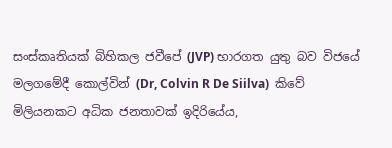සංස්කෘතියක් බිහිකල ජවීපේ (JVP) භාරගත යුතු බව විජයේ මලගමේදී කොල්වින් (Dr, Colvin R De Siilva)  කිවේ මිලියනකට අධික ජනතාවක් ඉදිරියේය,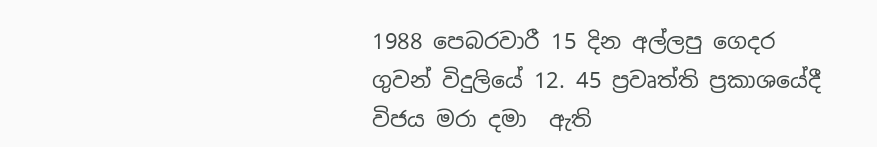1988 පෙබරවාරී 15 දින අල්ලපු ගෙදර ගුවන් විදුලියේ 12. 45 ප්‍රවෘත්ති ප්‍රකාශයේදී විජය මරා දමා  ඇති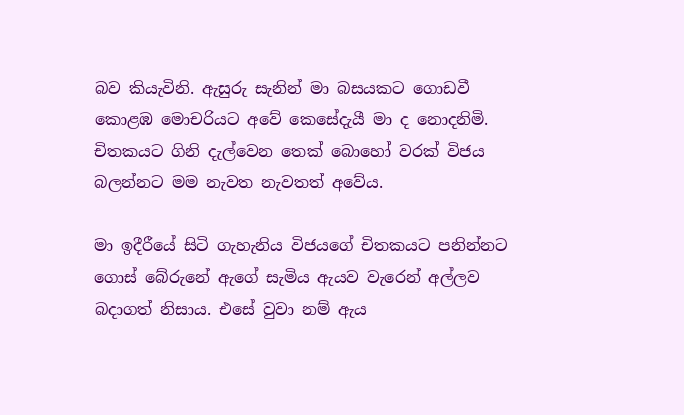බව කියැවිනි. ඇසුරු සැනින් මා බසයකට ගොඩවී කොළඹ මොචරියට අවේ කෙසේදැයී මා ද නොදනිමි. චිතකයට ගිනි දැල්වෙන තෙක් බොහෝ වරක් විජය බලන්නට මම නැවත නැවතත් අවේය.

මා ඉදීරීයේ සිටි ගැහැනිය විජයගේ චිතකයට පනින්නට ගොස් බේරුනේ ඇගේ සැමිය ඇයව වැරෙන් අල්ලව බදාගත් නිසාය. එසේ වුවා නම් ඇය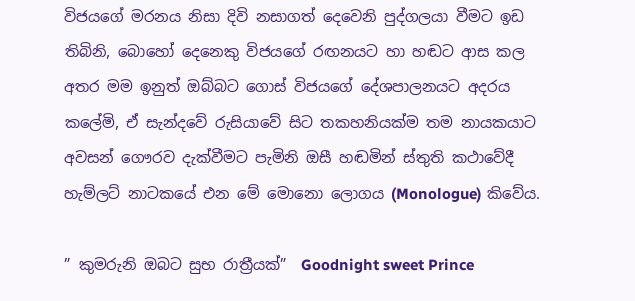විජයගේ මරනය නිසා දිවි නසාගත් දෙවෙනි පුද්ගලයා වීමට ඉඩ තිබිනි, බොහෝ දෙනෙකු විජයගේ රඟනයට හා හඬට ආස කල අතර මම ඉනුත් ඔබ්බට ගොස් විජයගේ දේශපාලනයට අදරය කලේමි, ඒ සැන්දවේ රුසියාවේ සිට තකහනියක්ම තම නායකයාට අවසන් ගෞරව දැක්වීමට පැමිනි ඔසී හඬමින් ස්තුති කථාවේදී හැම්ලට් නාටකයේ එන මේ මොනො ලොගය (Monologue) කිවේය.

” කුමරුනි ඔබට සුභ රාත්‍රීයක්”  Goodnight sweet Prince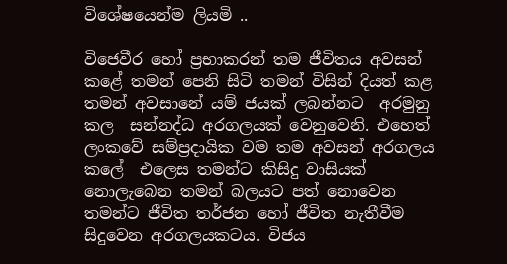විශේෂයෙන්ම ලියමි ..

විජෙවීර හෝ ප්‍රභාකරන් තම ජීවිතය අවසන් කළේ තමන් පෙනි සිටි තමන් විසින් දියත් කළ තමන් අවසානේ යම් ජයක් ලබන්නට  අරමුනු කල  සන්නද්ධ අරගලයක් වෙනුවෙනි. එහෙත් ලංකවේ සම්ප්‍රදායික වම තම අවසන් අරගලය කලේ  එලෙස තමන්ට කිසිදු වාසියක් නොලැබෙන තමන් බලයට පත් නොවෙන තමන්ට ජීවිත තර්ජන හෝ ජීවිත නැතීවීම සිදුවෙන අරගලයකටය. විජය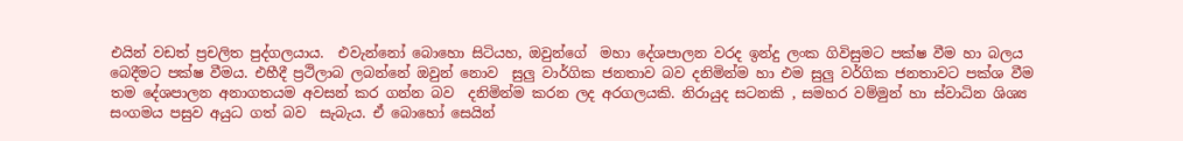එයින් වඩත් ප්‍රචලිත පුද්ගලයාය.  එවැන්නෝ බොහො සිටියහ, ඔවුන්ගේ  මහා දේශපාලන වරද ඉන්දු ලංක ගිවිසුමට පක්ෂ වීම හා බලය බෙදීමට පක්ෂ වීමය. එහීදී ප්‍රථිලාබ ලබන්නේ ඔවුන් නොව  සුලු වාර්ගික ජනතාව බව දනිමින්ම හා එම සුලු වර්ගික ජනතාවට පක්ශ වීම තම දේශපාලන අනාගතයම අවසන් කර ගන්න බව  දනිමින්ම කරන ලද අරගලයකි. නිරායුද සටනකි , සමහර වම්මුන් හා ස්වාධින ශිශ්‍ය සංගමය පසුව අයුධ ගත් බව  සැබැය. ඒ බොහෝ සෙයින්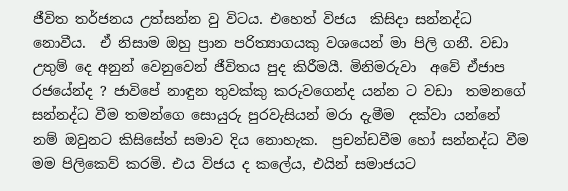ජීවිත තර්ජනය උත්සන්න වු විටය. එහෙත් විජය  කිසිදා සන්නද්ධ නොවීය.  ඒ නිසාම ඔහු ප්‍රාන පරිත්‍යාගයකු වශයෙන් මා පිලි ගනී. වඩා උතුම් දෙ අනුන් වෙනුවෙන් ජීවිතය පුද කිරීමයී. මිනිමරුවා  අවේ ඒජාප රජයේන්ද ? ජාවිපේ නාඳුන තුවක්කු කරුවගෙන්ද යන්න ට වඩා  තමනගේ  සන්නද්ධ වීම තමන්ගෙ සොයුරු පුරවැසියන් මරා දැමීම  දක්වා යන්නේ නම් ඔවුනට කිසිසේත් සමාව දිය නොහැක.  ප්‍රචන්ඩවීම හෝ සන්නද්ධ වීම මම පිලිකෙව් කරමි. එය විජය ද කලේය, එයින් සමාජයට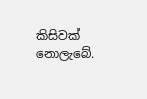කිසිවක් නොලැබේ.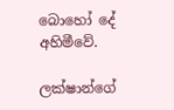බොහෝ දේ අහිමීවේ.

ලක්ෂාන්ගේ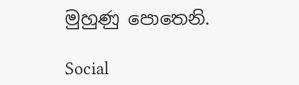මුහුණු පොතෙනි.

Social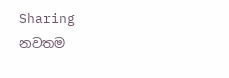Sharing
නවතම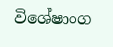විශේෂාංග